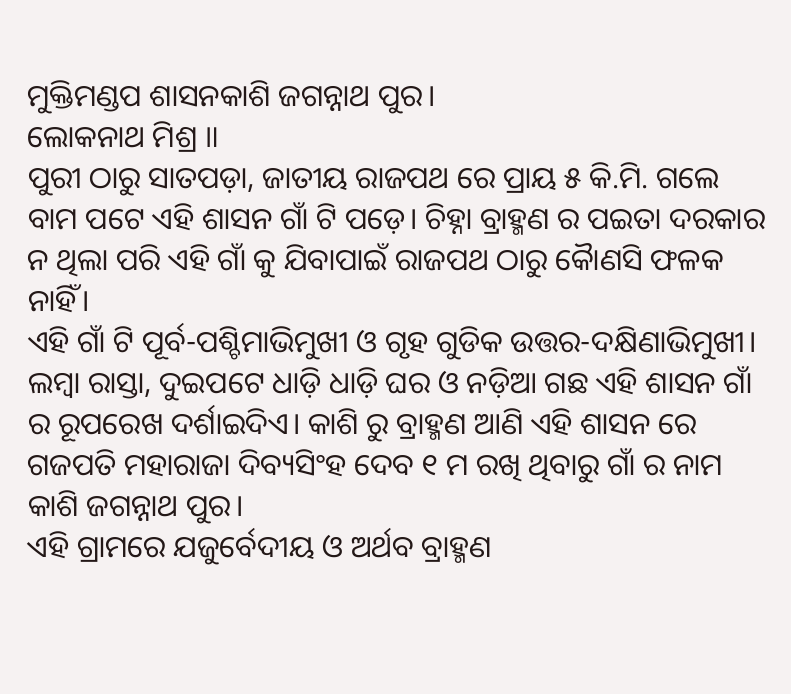ମୁକ୍ତିମଣ୍ଡପ ଶାସନକାଶି ଜଗନ୍ନାଥ ପୁର।
ଲୋକନାଥ ମିଶ୍ର ॥
ପୁରୀ ଠାରୁ ସାତପଡ଼ା, ଜାତୀୟ ରାଜପଥ ରେ ପ୍ରାୟ ୫ କି.ମି. ଗଲେ ବାମ ପଟେ ଏହି ଶାସନ ଗାଁ ଟି ପଡ଼େ। ଚିହ୍ନା ବ୍ରାହ୍ମଣ ର ପଇତା ଦରକାର ନ ଥିଲା ପରି ଏହି ଗାଁ କୁ ଯିବାପାଇଁ ରାଜପଥ ଠାରୁ କୋୖଣସି ଫଳକ ନାହିଁ।
ଏହି ଗାଁ ଟି ପୂର୍ବ-ପଶ୍ଚିମାଭିମୁଖୀ ଓ ଗୃହ ଗୁଡିକ ଉତ୍ତର-ଦକ୍ଷିଣାଭିମୁଖୀ। ଲମ୍ବା ରାସ୍ତା, ଦୁଇପଟେ ଧାଡ଼ି ଧାଡ଼ି ଘର ଓ ନଡ଼ିଆ ଗଛ ଏହି ଶାସନ ଗାଁ ର ରୂପରେଖ ଦର୍ଶାଇଦିଏ। କାଶି ରୁ ବ୍ରାହ୍ମଣ ଆଣି ଏହି ଶାସନ ରେ ଗଜପତି ମହାରାଜା ଦିବ୍ୟସିଂହ ଦେବ ୧ ମ ରଖି ଥିବାରୁ ଗାଁ ର ନାମ କାଶି ଜଗନ୍ନାଥ ପୁର।
ଏହି ଗ୍ରାମରେ ଯଜୁର୍ବେଦୀୟ ଓ ଅର୍ଥବ ବ୍ରାହ୍ମଣ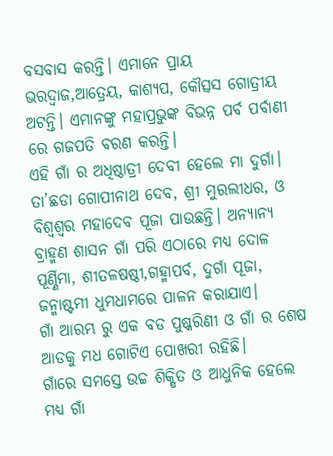ବସବାସ କରନ୍ତି। ଏମାନେ ପ୍ରାୟ ଭରଦ୍ୱାଜ,ଆତ୍ରେୟ, କାଶ୍ୟପ, କୌତ୍ସସ ଗୋତ୍ରୀୟ ଅଟନ୍ତି। ଏମାନଙ୍କୁ ମହାପ୍ରଭୁଙ୍କ ବିଭନ୍ନ ପର୍ବ ପର୍ବାଣୀ ରେ ଗଜପତି ବରଣ କରନ୍ତି।
ଏହି ଗାଁ ର ଅଧିଷ୍ଠାତ୍ରୀ ଦେବୀ ହେଲେ ମା ଦୁର୍ଗା। ତା’ଛଡା ଗୋପୀନାଥ ଦେବ, ଶ୍ରୀ ମୁରଲୀଧର, ଓ ବିଶ୍ଵଶ୍ଵର ମହାଦେବ ପୂଜା ପାଉଛନ୍ତି। ଅନ୍ୟାନ୍ୟ ବ୍ରାହ୍ମଣ ଶାସନ ଗାଁ ପରି ଏଠାରେ ମଧ୍ୟ ଦୋଳ ପୂର୍ଣ୍ଣିମା, ଶୀତଳଷଷ୍ଠୀ,ଗହ୍ମାପର୍ବ, ଦୁର୍ଗା ପୂଜା, ଜନ୍ମାଷ୍ଟମୀ ଧୁମଧାମରେ ପାଳନ କରାଯାଏ।
ଗାଁ ଆରମ୍ଭ ରୁ ଏକ ବଡ ପୁଷ୍କରିଣୀ ଓ ଗାଁ ର ଶେଷ ଆଡକୁ ମଧ ଗୋଟିଏ ପୋଖରୀ ରହିଛି।
ଗାଁରେ ସମସ୍ତେ ଉଚ୍ଚ ଶିକ୍ଷିତ ଓ ଆଧୁନିକ ହେଲେ ମଧ୍ୟ ଗାଁ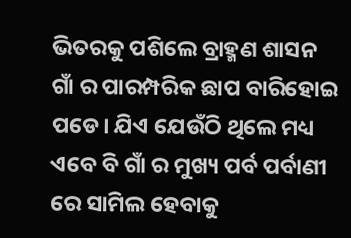ଭିତରକୁ ପଶିଲେ ବ୍ରାହ୍ମଣ ଶାସନ ଗାଁ ର ପାରମ୍ପରିକ ଛାପ ବାରିହୋଇ ପଡେ। ଯିଏ ଯେଉଁଠି ଥିଲେ ମଧ୍ୟ ଏବେ ବି ଗାଁ ର ମୁଖ୍ୟ ପର୍ବ ପର୍ବାଣୀ ରେ ସାମିଲ ହେବାକୁ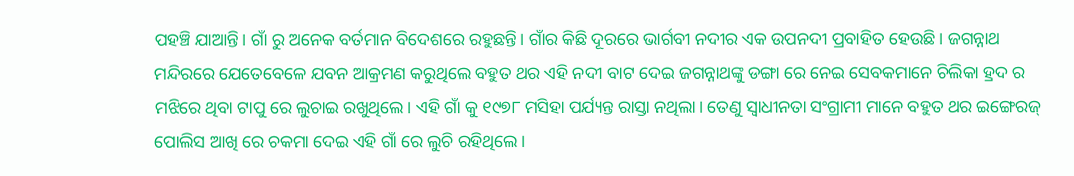ପହଞ୍ଚି ଯାଆନ୍ତି। ଗାଁ ରୁ ଅନେକ ବର୍ତମାନ ବିଦେଶରେ ରହୁଛନ୍ତି। ଗାଁର କିଛି ଦୂରରେ ଭାର୍ଗବୀ ନଦୀର ଏକ ଉପନଦୀ ପ୍ରବାହିତ ହେଉଛି। ଜଗନ୍ନାଥ ମନ୍ଦିରରେ ଯେତେବେଳେ ଯବନ ଆକ୍ରମଣ କରୁଥିଲେ ବହୁତ ଥର ଏହି ନଦୀ ବାଟ ଦେଇ ଜଗନ୍ନାଥଙ୍କୁ ଡଙ୍ଗା ରେ ନେଇ ସେବକମାନେ ଚିଲିକା ହ୍ରଦ ର ମଝିରେ ଥିବା ଟାପୁ ରେ ଲୁଚାଇ ରଖୁଥିଲେ। ଏହି ଗାଁ କୁ ୧୯୭୮ ମସିହା ପର୍ଯ୍ୟନ୍ତ ରାସ୍ତା ନଥିଲା। ତେଣୁ ସ୍ବାଧୀନତା ସଂଗ୍ରାମୀ ମାନେ ବହୁତ ଥର ଇଙ୍ଗେରଜ୍ ପୋଲିସ ଆଖି ରେ ଚକମା ଦେଇ ଏହି ଗାଁ ରେ ଲୁଚି ରହିଥିଲେ।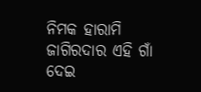ନିମକ ହାରାମି ଜାଗିରଦାର ଏହି ଗାଁ ଦେଇ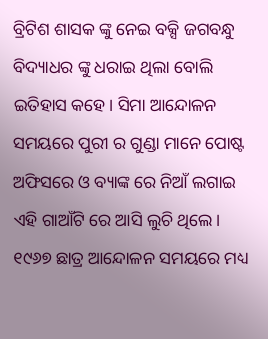ବ୍ରିଟିଶ ଶାସକ ଙ୍କୁ ନେଇ ବକ୍ସି ଜଗବନ୍ଧୁ ବିଦ୍ୟାଧର ଙ୍କୁ ଧରାଇ ଥିଲା ବୋଲି ଇତିହାସ କହେ। ସିମା ଆନ୍ଦୋଳନ ସମୟରେ ପୁରୀ ର ଗୁଣ୍ଡା ମାନେ ପୋଷ୍ଟ ଅଫିସରେ ଓ ବ୍ୟାଙ୍କ ରେ ନିଆଁ ଲଗାଇ ଏହି ଗାଆଁଟି ରେ ଆସି ଲୁଚି ଥିଲେ। ୧୯୬୭ ଛାତ୍ର ଆନ୍ଦୋଳନ ସମୟରେ ମଧ୍ୟ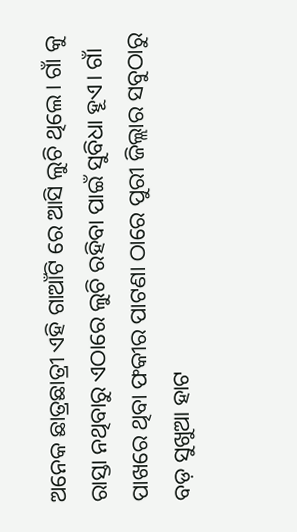ଅନେକ ଛାତ୍ରଛାତ୍ରୀ ଏହି ଗାଆଁଟି ରେ ଆସି ଲୁଚି ଥିଲେ। ଗାଁ କୁ ରାସ୍ତା ନଥିବାରୁ ଏଠାରେ ଲୁଚି ରହିବା ପାଇଁ ସୁବିଧା ହୂଏ। ଗାଁ ପାଖରେ ଥିବା ଫକୀର ପାଟଣା ଠାରେ ପୁରୀ ଜିଲ୍ଲାର ସବୁଠାରୁ ବଡ଼ ସୁଖୁଆ ହାଟ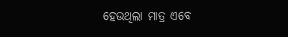ହେଉଥିଲା ମାତ୍ର ଏବେ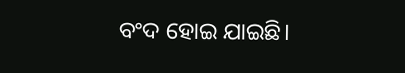ବଂଦ ହୋଇ ଯାଇଛି।